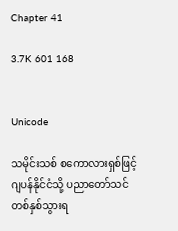Chapter 41

3.7K 601 168


Unicode

သမိုင်းသစ် စကောလားရှစ်ဖြင့် ဂျပန်နိုင်ငံသို့ ပညာတော်သင် တစ်နှစ်သွားရ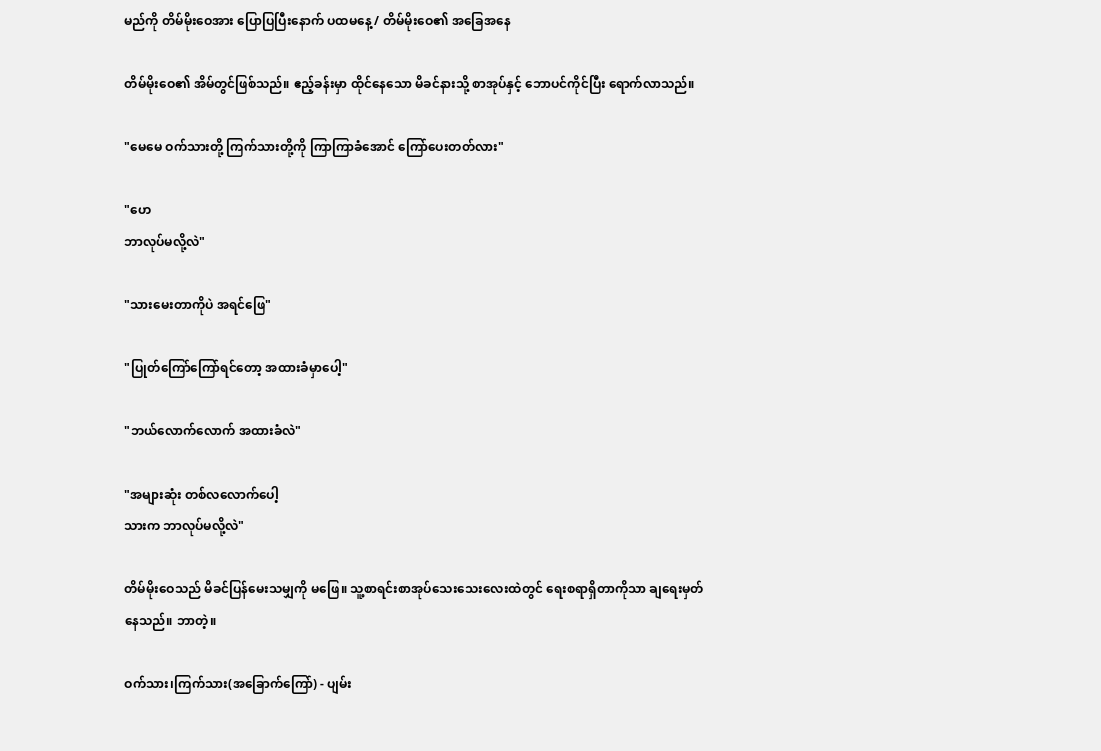မည်ကို တိမ်မိုးဝေအား ပြောပြပြီးနောက် ပထမနေ့ / တိမ်မိုးဝေ၏ အခြေအနေ

တိမ်မိုးဝေ၏ အိမ်တွင်ဖြစ်သည်။ ဧည့်ခန်းမှာ ထိုင်နေသော မိခင်နားသို့ စာအုပ်နှင့် ဘောပင်ကိုင်ပြီး ရောက်လာသည်။

"မေမေ ဝက်သားတို့ ကြက်သားတို့ကို ကြာကြာခံအောင် ကြော်ပေးတတ်လား"

"ဟေ
ဘာလုပ်မလို့လဲ"

"သားမေးတာကိုပဲ အရင်ဖြေ"

"ပြုတ်ကြော်ကြော်ရင်တော့ အထားခံမှာပေါ့"

"ဘယ်လောက်လောက် အထားခံလဲ"

"အများဆုံး တစ်လလောက်ပေါ့
သားက ဘာလုပ်မလို့လဲ"

တိမ်မိုးဝေသည် မိခင်ပြန်မေးသမျှကို မဖြေ။ သူ့စာရင်းစာအုပ်သေးသေးလေးထဲတွင် ရေးစရာရှိတာကိုသာ ချရေးမှတ်နေသည်။ ဘာတဲ့။

ဝက်သား၊ကြက်သား(အခြောက်ကြော်) - ပျမ်း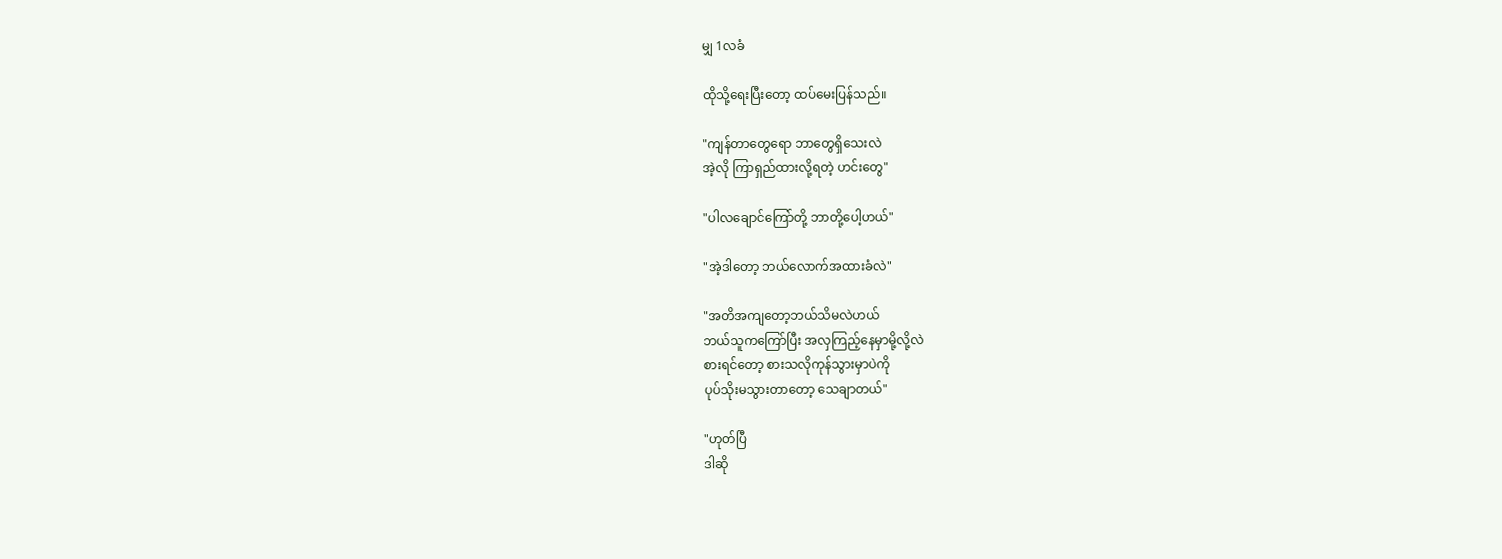မျှ 1လခံ

ထိုသို့ရေးပြီးတော့ ထပ်မေးပြန်သည်။

"ကျန်တာတွေရော ဘာတွေရှိသေးလဲ
အဲ့လို ကြာရှည်ထားလို့ရတဲ့ ဟင်းတွေ"

"ပါလချောင်ကြော်တို့ ဘာတို့ပေါ့ဟယ်"

"အဲ့ဒါတော့ ဘယ်လောက်အထားခံလဲ"

"အတိအကျတော့ဘယ်သိမလဲဟယ်
ဘယ်သူကကြော်ပြီး အလှကြည့်နေမှာမို့လို့လဲ
စားရင်တော့ စားသလိုကုန်သွားမှာပဲကို
ပုပ်သိုးမသွားတာတော့ သေချာတယ်"

"ဟုတ်ပြီ
ဒါဆို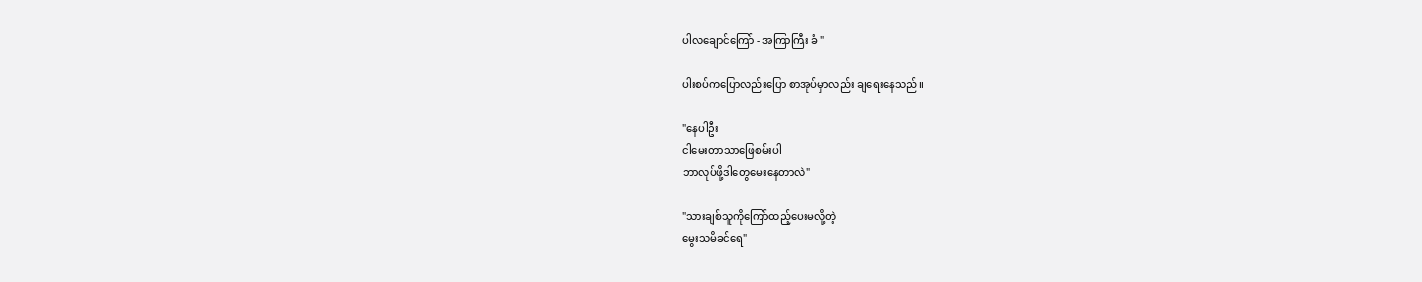ပါလချောင်ကြော် - အကြာကြီး ခံ "

ပါးစပ်ကပြောလည်းပြော စာအုပ်မှာလည်း ချရေးနေသည်။

"နေပါဦး
ငါမေးတာသာဖြေစမ်းပါ
ဘာလုပ်ဖို့ဒါတွေမေးနေတာလဲ"

"သားချစ်သူကိုကြော်ထည့်ပေးမလို့တဲ့
မွေးသမိခင်ရေ"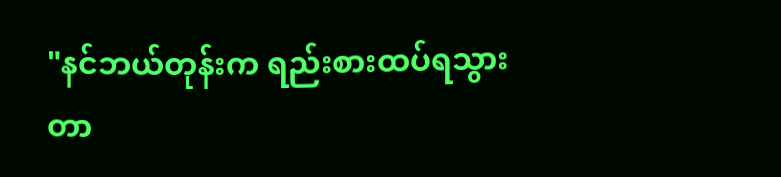"နင်ဘယ်တုန်းက ရည်းစားထပ်ရသွားတာ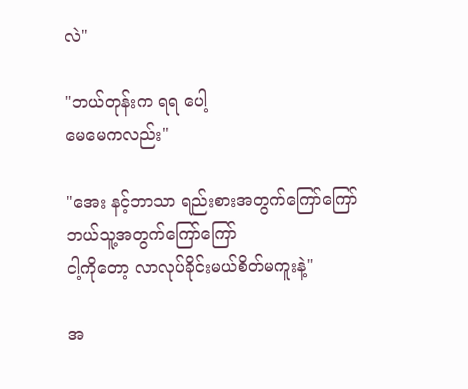လဲ"

"ဘယ်တုန်းက ရရ ပေါ့
မေမေကလည်း"

"အေး နင့်ဘာသာ ရည်းစားအတွက်ကြော်ကြော်
ဘယ်သူ့အတွက်ကြော်ကြော်
ငါ့ကိုတော့ လာလုပ်ခိုင်းမယ်စိတ်မကူးနဲ့"

အ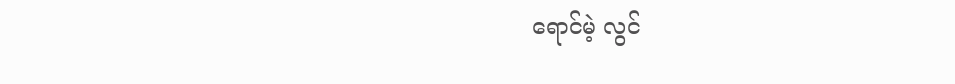ရောင်မဲ့ လွင်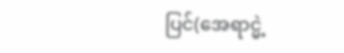ပြင်(အေရာင္မဲ့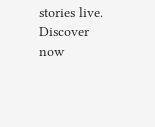stories live. Discover now